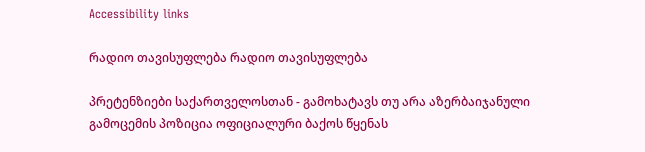Accessibility links

რადიო თავისუფლება რადიო თავისუფლება

პრეტენზიები საქართველოსთან - გამოხატავს თუ არა აზერბაიჯანული გამოცემის პოზიცია ოფიციალური ბაქოს წყენას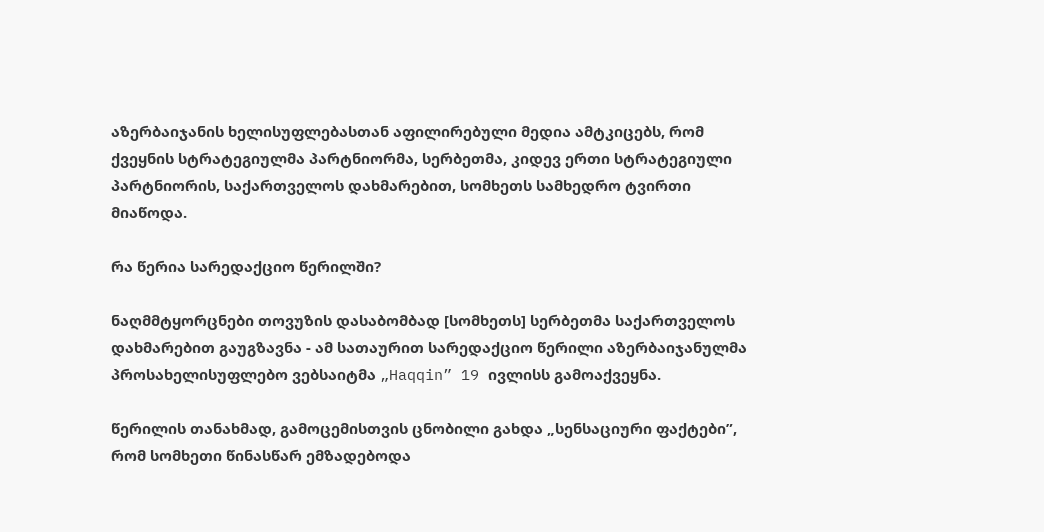აზერბაიჯანის ხელისუფლებასთან აფილირებული მედია ამტკიცებს, რომ ქვეყნის სტრატეგიულმა პარტნიორმა, სერბეთმა, კიდევ ერთი სტრატეგიული პარტნიორის, საქართველოს დახმარებით, სომხეთს სამხედრო ტვირთი მიაწოდა.

რა წერია სარედაქციო წერილში?

ნაღმმტყორცნები თოვუზის დასაბომბად [სომხეთს] სერბეთმა საქართველოს დახმარებით გაუგზავნა - ამ სათაურით სარედაქციო წერილი აზერბაიჯანულმა პროსახელისუფლებო ვებსაიტმა „Haqqin” 19 ივლისს გამოაქვეყნა.

წერილის თანახმად, გამოცემისთვის ცნობილი გახდა „სენსაციური ფაქტები”, რომ სომხეთი წინასწარ ემზადებოდა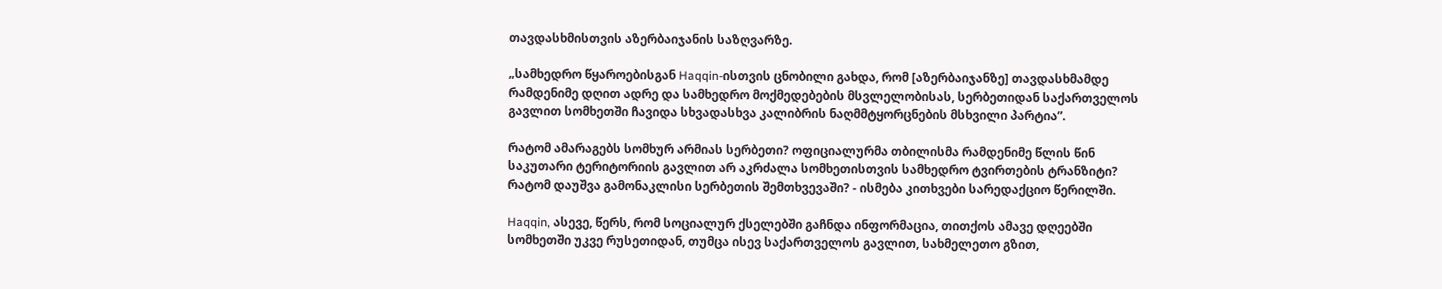თავდასხმისთვის აზერბაიჯანის საზღვარზე.

„სამხედრო წყაროებისგან Haqqin-ისთვის ცნობილი გახდა, რომ [აზერბაიჯანზე] თავდასხმამდე რამდენიმე დღით ადრე და სამხედრო მოქმედებების მსვლელობისას, სერბეთიდან საქართველოს გავლით სომხეთში ჩავიდა სხვადასხვა კალიბრის ნაღმმტყორცნების მსხვილი პარტია”.

რატომ ამარაგებს სომხურ არმიას სერბეთი? ოფიციალურმა თბილისმა რამდენიმე წლის წინ საკუთარი ტერიტორიის გავლით არ აკრძალა სომხეთისთვის სამხედრო ტვირთების ტრანზიტი? რატომ დაუშვა გამონაკლისი სერბეთის შემთხვევაში? - ისმება კითხვები სარედაქციო წერილში.

Haqqin, ასევე, წერს, რომ სოციალურ ქსელებში გაჩნდა ინფორმაცია, თითქოს ამავე დღეებში სომხეთში უკვე რუსეთიდან, თუმცა ისევ საქართველოს გავლით, სახმელეთო გზით,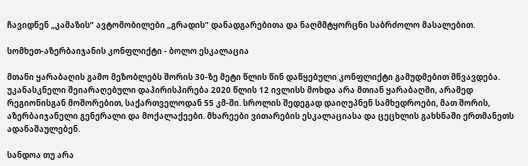ჩავიდნენ „კამაზის” ავტომობილები „გრადის” დანადგარებითა და ნაღმმტყორცნი საბრძოლო მასალებით.

სომხეთ-აზერბაიჯანის კონფლიქტი - ბოლო ესკალაცია

მთანი ყარაბაღის გამო მეზობლებს შორის 30-ზე მეტი წლის წინ დაწყებული კონფლიქტი გამუდმებით მწვავდება. უკანასკნელი შეიარაღებული დაპირისპირება 2020 წლის 12 ივლისს მოხდა არა მთიან ყარაბაღში, არამედ რეგიონისგან მოშორებით, საქართველოდან 55 კმ-ში. სროლის შედეგად დაიღუპნენ სამხედროები, მათ შორის, აზერბაიჯანელი გენერალი და მოქალაქეები. მხარეები ვითარების ესკალაციასა და ცეცხლის გახსნაში ერთმანეთს ადანაშაულებენ.

სანდოა თუ არა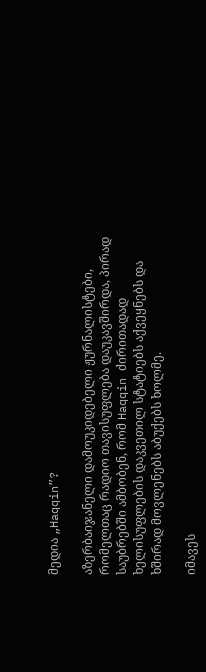მედია „Haqqin”?

აზერბაიჯანელი დამოუკიდებელი ჟურნალისტები, რომელთაც რადიო თავისუფლება დაუკავშირდა, პირად საუბრებში ამბობენ, რომ Haqqin ძირითადად ხელისუფლების დაკვეთილ სტატიებს აქვეყნებს და ხშირად მოვლენებს აბუქებს ხოლმე.

იმავეს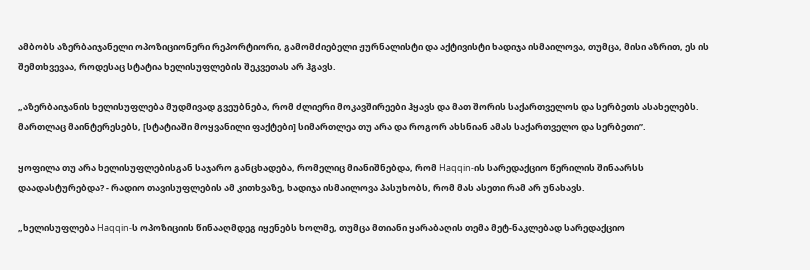ამბობს აზერბაიჯანელი ოპოზიციონერი რეპორტიორი, გამომძიებელი ჟურნალისტი და აქტივისტი ხადიჯა ისმაილოვა, თუმცა, მისი აზრით, ეს ის შემთხვევაა, როდესაც სტატია ხელისუფლების შეკვეთას არ ჰგავს.

„აზერბაიჯანის ხელისუფლება მუდმივად გვეუბნება, რომ ძლიერი მოკავშირეები ჰყავს და მათ შორის საქართველოს და სერბეთს ასახელებს. მართლაც მაინტერესებს, [სტატიაში მოყვანილი ფაქტები] სიმართლეა თუ არა და როგორ ახსნიან ამას საქართველო და სერბეთი”.

ყოფილა თუ არა ხელისუფლებისგან საჯარო განცხადება, რომელიც მიანიშნებდა, რომ Haqqin-ის სარედაქციო წერილის შინაარსს დაადასტურებდა? - რადიო თავისუფლების ამ კითხვაზე, ხადიჯა ისმაილოვა პასუხობს, რომ მას ასეთი რამ არ უნახავს.

„ხელისუფლება Haqqin-ს ოპოზიციის წინააღმდეგ იყენებს ხოლმე, თუმცა მთიანი ყარაბაღის თემა მეტ-ნაკლებად სარედაქციო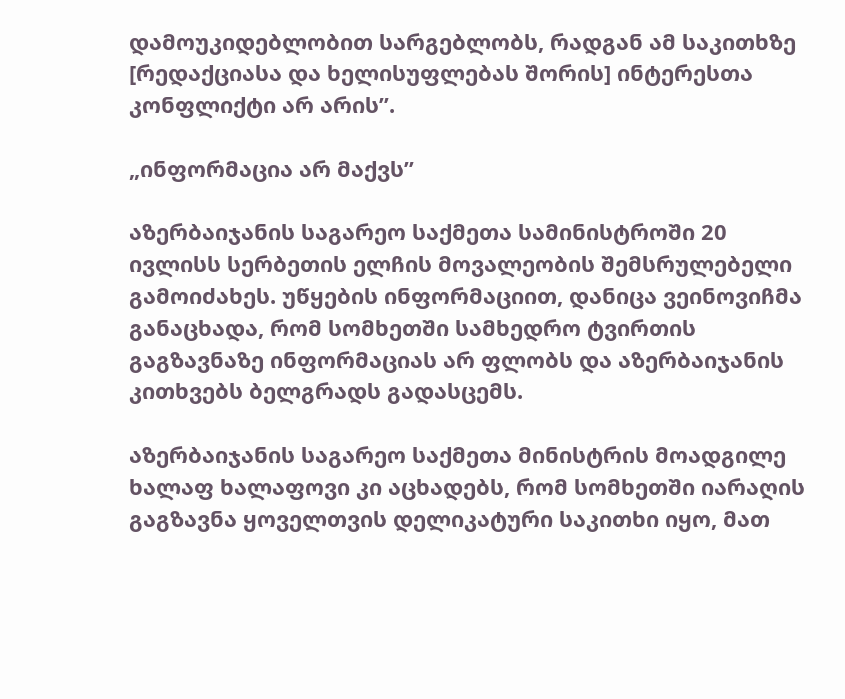დამოუკიდებლობით სარგებლობს, რადგან ამ საკითხზე [რედაქციასა და ხელისუფლებას შორის] ინტერესთა კონფლიქტი არ არის”.

„ინფორმაცია არ მაქვს”

აზერბაიჯანის საგარეო საქმეთა სამინისტროში 20 ივლისს სერბეთის ელჩის მოვალეობის შემსრულებელი გამოიძახეს. უწყების ინფორმაციით, დანიცა ვეინოვიჩმა განაცხადა, რომ სომხეთში სამხედრო ტვირთის გაგზავნაზე ინფორმაციას არ ფლობს და აზერბაიჯანის კითხვებს ბელგრადს გადასცემს.

აზერბაიჯანის საგარეო საქმეთა მინისტრის მოადგილე ხალაფ ხალაფოვი კი აცხადებს, რომ სომხეთში იარაღის გაგზავნა ყოველთვის დელიკატური საკითხი იყო, მათ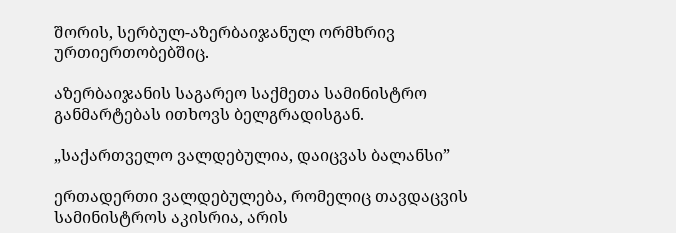შორის, სერბულ-აზერბაიჯანულ ორმხრივ ურთიერთობებშიც.

აზერბაიჯანის საგარეო საქმეთა სამინისტრო განმარტებას ითხოვს ბელგრადისგან.

„საქართველო ვალდებულია, დაიცვას ბალანსი”

ერთადერთი ვალდებულება, რომელიც თავდაცვის სამინისტროს აკისრია, არის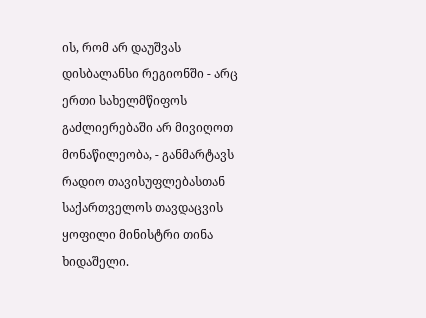ის, რომ არ დაუშვას დისბალანსი რეგიონში - არც ერთი სახელმწიფოს გაძლიერებაში არ მივიღოთ მონაწილეობა, - განმარტავს რადიო თავისუფლებასთან საქართველოს თავდაცვის ყოფილი მინისტრი თინა ხიდაშელი.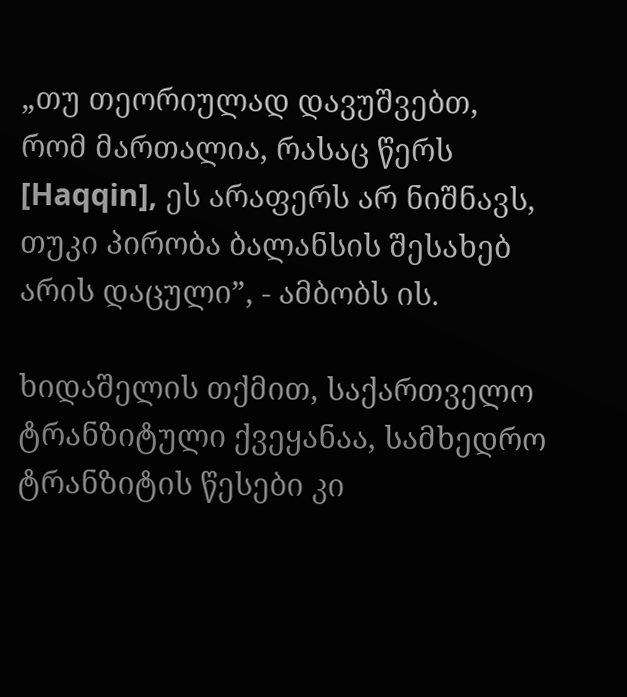„თუ თეორიულად დავუშვებთ, რომ მართალია, რასაც წერს [Haqqin], ეს არაფერს არ ნიშნავს, თუკი პირობა ბალანსის შესახებ არის დაცული”, - ამბობს ის.

ხიდაშელის თქმით, საქართველო ტრანზიტული ქვეყანაა, სამხედრო ტრანზიტის წესები კი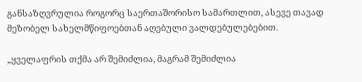განსაზღვრულია როგორც საერთაშორისო სამართლით, ასევე თავად მეზობელ სახელმწიფოებთან აღებული ვალდებულებებით.

„ყველაფრის თქმა არ შემიძლია, მაგრამ შემიძლია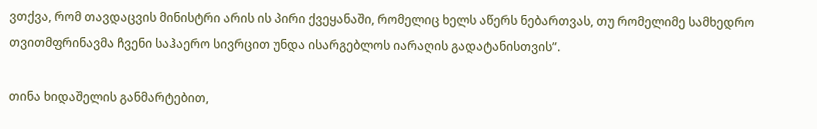ვთქვა, რომ თავდაცვის მინისტრი არის ის პირი ქვეყანაში, რომელიც ხელს აწერს ნებართვას, თუ რომელიმე სამხედრო თვითმფრინავმა ჩვენი საჰაერო სივრცით უნდა ისარგებლოს იარაღის გადატანისთვის”.

თინა ხიდაშელის განმარტებით,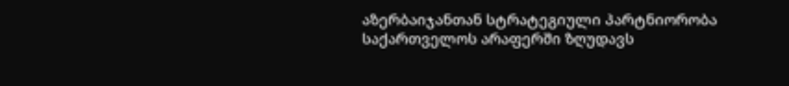აზერბაიჯანთან სტრატეგიული პარტნიორობა საქართველოს არაფერში ზღუდავს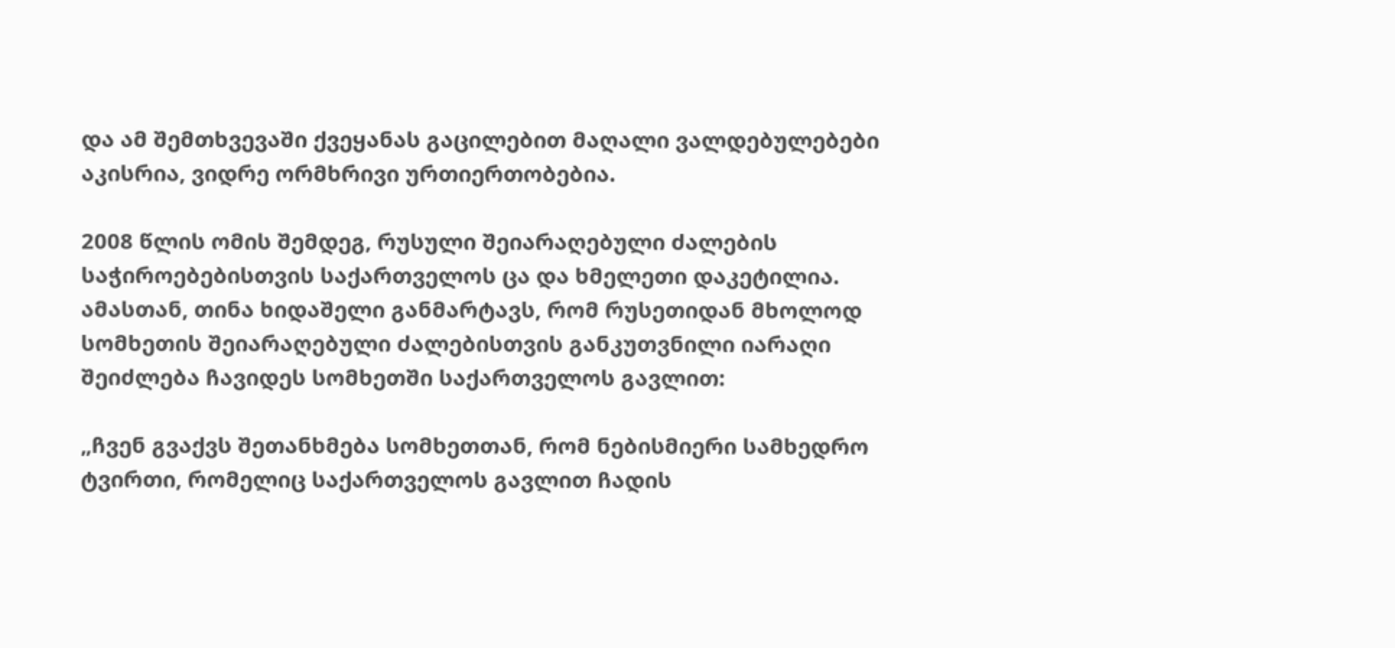და ამ შემთხვევაში ქვეყანას გაცილებით მაღალი ვალდებულებები აკისრია, ვიდრე ორმხრივი ურთიერთობებია.

2008 წლის ომის შემდეგ, რუსული შეიარაღებული ძალების საჭიროებებისთვის საქართველოს ცა და ხმელეთი დაკეტილია. ამასთან, თინა ხიდაშელი განმარტავს, რომ რუსეთიდან მხოლოდ სომხეთის შეიარაღებული ძალებისთვის განკუთვნილი იარაღი შეიძლება ჩავიდეს სომხეთში საქართველოს გავლით:

„ჩვენ გვაქვს შეთანხმება სომხეთთან, რომ ნებისმიერი სამხედრო ტვირთი, რომელიც საქართველოს გავლით ჩადის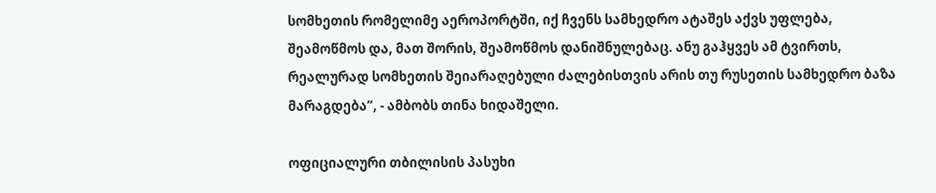სომხეთის რომელიმე აეროპორტში, იქ ჩვენს სამხედრო ატაშეს აქვს უფლება, შეამოწმოს და, მათ შორის, შეამოწმოს დანიშნულებაც. ანუ გაჰყვეს ამ ტვირთს, რეალურად სომხეთის შეიარაღებული ძალებისთვის არის თუ რუსეთის სამხედრო ბაზა მარაგდება”, - ამბობს თინა ხიდაშელი.

ოფიციალური თბილისის პასუხი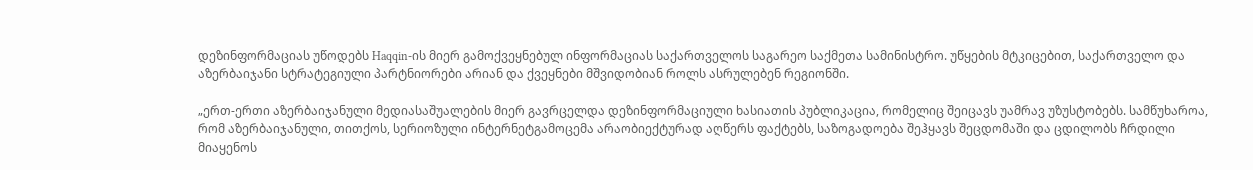დეზინფორმაციას უწოდებს Haqqin-ის მიერ გამოქვეყნებულ ინფორმაციას საქართველოს საგარეო საქმეთა სამინისტრო. უწყების მტკიცებით, საქართველო და აზერბაიჯანი სტრატეგიული პარტნიორები არიან და ქვეყნები მშვიდობიან როლს ასრულებენ რეგიონში.

„ერთ-ერთი აზერბაიჯანული მედიასაშუალების მიერ გავრცელდა დეზინფორმაციული ხასიათის პუბლიკაცია, რომელიც შეიცავს უამრავ უზუსტობებს. სამწუხაროა, რომ აზერბაიჯანული, თითქოს, სერიოზული ინტერნეტგამოცემა არაობიექტურად აღწერს ფაქტებს, საზოგადოება შეჰყავს შეცდომაში და ცდილობს ჩრდილი მიაყენოს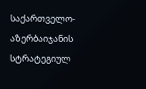საქართველო-აზერბაიჯანის სტრატეგიულ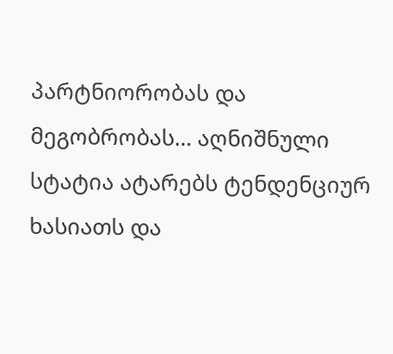პარტნიორობას და მეგობრობას… აღნიშნული სტატია ატარებს ტენდენციურ ხასიათს და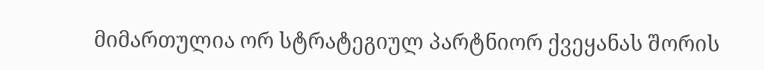მიმართულია ორ სტრატეგიულ პარტნიორ ქვეყანას შორის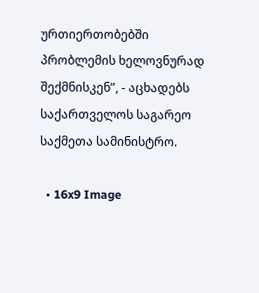ურთიერთობებში პრობლემის ხელოვნურად შექმნისკენ”, - აცხადებს საქართველოს საგარეო საქმეთა სამინისტრო.

  • 16x9 Image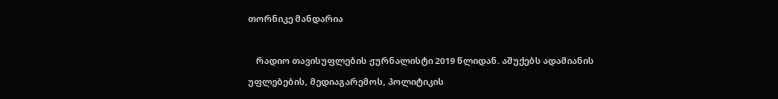თორნიკე მანდარია

    რადიო თავისუფლების ჟურნალისტი 2019 წლიდან. აშუქებს ადამიანის უფლებების, მედიაგარემოს, პოლიტიკის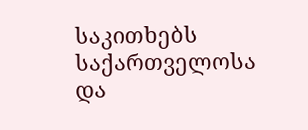საკითხებს საქართველოსა და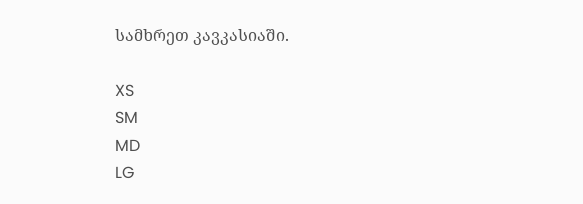სამხრეთ კავკასიაში.

XS
SM
MD
LG